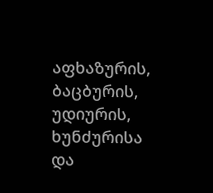აფხაზურის, ბაცბურის, უდიურის, ხუნძურისა და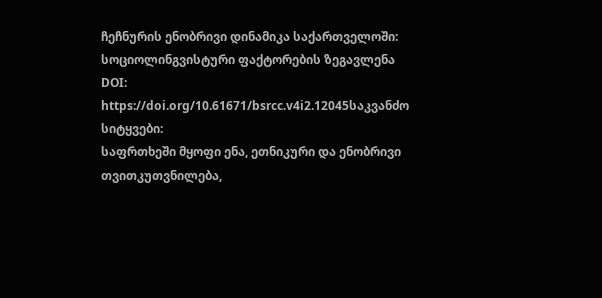ჩეჩნურის ენობრივი დინამიკა საქართველოში: სოციოლინგვისტური ფაქტორების ზეგავლენა
DOI:
https://doi.org/10.61671/bsrcc.v4i2.12045საკვანძო სიტყვები:
საფრთხეში მყოფი ენა, ეთნიკური და ენობრივი თვითკუთვნილება,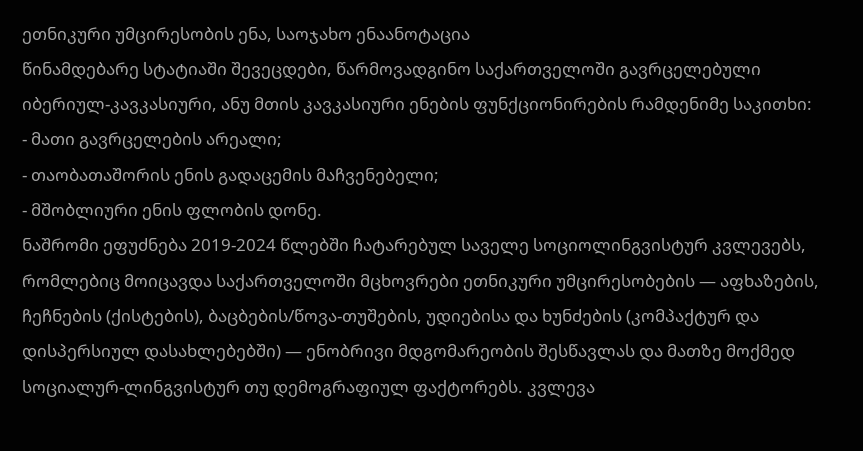ეთნიკური უმცირესობის ენა, საოჯახო ენაანოტაცია
წინამდებარე სტატიაში შევეცდები, წარმოვადგინო საქართველოში გავრცელებული იბერიულ-კავკასიური, ანუ მთის კავკასიური ენების ფუნქციონირების რამდენიმე საკითხი:
- მათი გავრცელების არეალი;
- თაობათაშორის ენის გადაცემის მაჩვენებელი;
- მშობლიური ენის ფლობის დონე.
ნაშრომი ეფუძნება 2019-2024 წლებში ჩატარებულ საველე სოციოლინგვისტურ კვლევებს, რომლებიც მოიცავდა საქართველოში მცხოვრები ეთნიკური უმცირესობების — აფხაზების, ჩეჩნების (ქისტების), ბაცბების/წოვა-თუშების, უდიებისა და ხუნძების (კომპაქტურ და დისპერსიულ დასახლებებში) — ენობრივი მდგომარეობის შესწავლას და მათზე მოქმედ სოციალურ-ლინგვისტურ თუ დემოგრაფიულ ფაქტორებს. კვლევა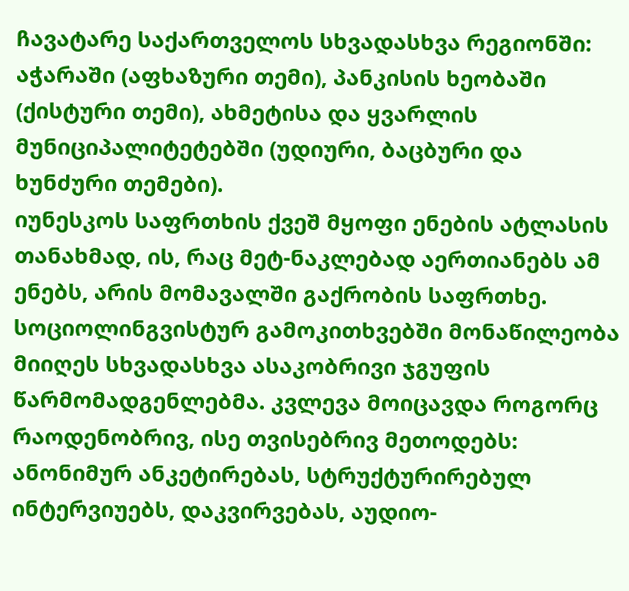ჩავატარე საქართველოს სხვადასხვა რეგიონში: აჭარაში (აფხაზური თემი), პანკისის ხეობაში (ქისტური თემი), ახმეტისა და ყვარლის მუნიციპალიტეტებში (უდიური, ბაცბური და ხუნძური თემები).
იუნესკოს საფრთხის ქვეშ მყოფი ენების ატლასის თანახმად, ის, რაც მეტ-ნაკლებად აერთიანებს ამ ენებს, არის მომავალში გაქრობის საფრთხე.
სოციოლინგვისტურ გამოკითხვებში მონაწილეობა მიიღეს სხვადასხვა ასაკობრივი ჯგუფის წარმომადგენლებმა. კვლევა მოიცავდა როგორც რაოდენობრივ, ისე თვისებრივ მეთოდებს: ანონიმურ ანკეტირებას, სტრუქტურირებულ ინტერვიუებს, დაკვირვებას, აუდიო-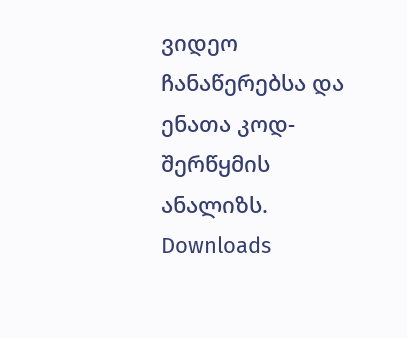ვიდეო ჩანაწერებსა და ენათა კოდ-შერწყმის ანალიზს.
Downloads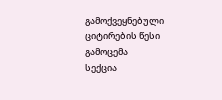გამოქვეყნებული
ციტირების წესი
გამოცემა
სექცია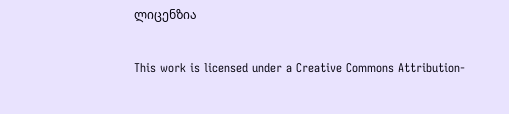ლიცენზია

This work is licensed under a Creative Commons Attribution-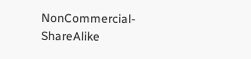NonCommercial-ShareAlike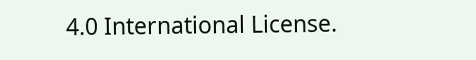4.0 International License.